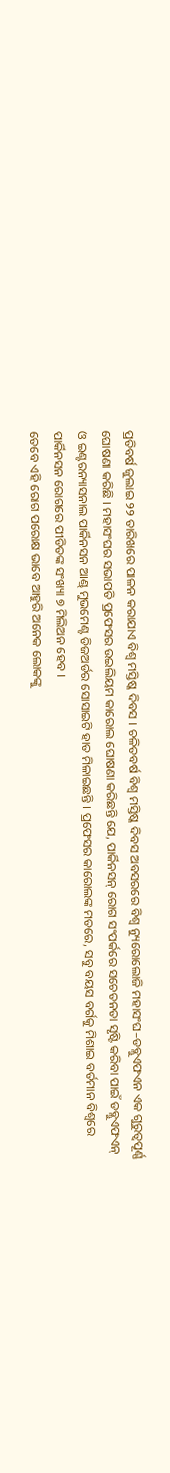ପ୍ରତିବର୍ଷ ଜୁଲାଇ ୨୨ ତାରିଖରେ ପାଳନ କରାଯାଏ ବିଶ୍ବ ମସ୍ତିଷ୍କ ଦିବସ । ଚଳିତବର୍ଷ ବିଶ୍ବ ମସ୍ତିଷ୍କ ଦିବସ ଅବସରରେ ବିଶ୍ବ ନ୍ୟୁରୋଲୋଜି ମହାସଂଘ–ଡବ୍ଲୁଏଫଏନ ଏକ ଗୁରୁତ୍ବପୂର୍ଣ୍ଣ ଘୋଷଣା କରିଛି । ମହାସଂଘର ସଭାପତି ପ୍ରଫେସର ଉଇଲିୟମ କାରୋଲ ଘୋଷଣା କରିଛନ୍ତି ଯେ, ପାର୍କିନସନ୍ ରୋଗ ସଂପର୍କରେ ସଚେତନତା ସୃଷ୍ଟି କରିବା ପାଇଁ ଡବ୍ଲୁଏଫଏନ୍ ଓ ଇଣ୍ଟରନ୍ୟାସନାଲ ପାର୍କିନସନ ଆଣ୍ଡ୍ ମୁଭମେଣ୍ଟ ଡିଜଅର୍ଡର ସୋସାଇଟି ହାତ ମିଳାଇଛନ୍ତି । ପ୍ରଫେସର କାରୋଲଙ୍କ ମତରେ, ସବୁ ବୟସ ବର୍ଗକୁ ମିଶାଇ ବର୍ତମାନ ବିଶ୍ବରେ ପାର୍କିନସନ ରୋଗରେ ପୀଡିତଙ୍କ ସଂଖ୍ୟା ୭ ମିଲିଅନ ହେବ ।
ତେବେ ଏହି ରୋଗ ପରୋକ୍ଷ ଭାବେ ଆହୁରି ଅନେକ ଲୋକଙ୍କୁ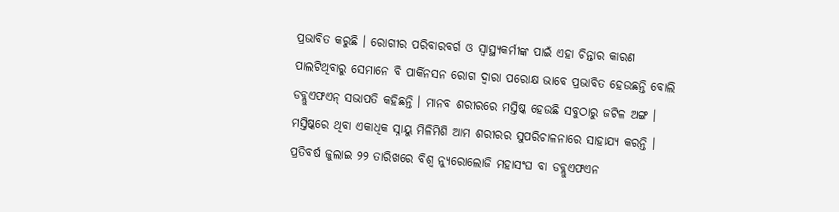ପ୍ରଭାବିତ କରୁଛି । ରୋଗୀର ପରିବାରବର୍ଗ ଓ ସ୍ବାସ୍ଥ୍ୟକର୍ମୀଙ୍କ ପାଇଁ ଏହା ଚିନ୍ତାର କାରଣ ପାଲଟିଥିବାରୁ ସେମାନେ ବି ପାର୍କିନସନ ରୋଗ ଦ୍ବାରା ପରୋକ୍ଷ ଭାବେ ପ୍ରଭାବିତ ହେଉଛନ୍ତି ବୋଲି ଡବ୍ଲୁଏଫଏନ୍ ସଭାପତି କହିଛନ୍ତି । ମାନବ ଶରୀରରେ ମସ୍ତିଷ୍କ ହେଉଛି ସବୁଠାରୁ ଜଟିଳ ଅଙ୍ଗ । ମସ୍ତିଷ୍କରେ ଥିବା ଏକାଧିକ ସ୍ନାୟୁ ମିଳିମିଶି ଆମ ଶରୀରର ସୁପରିଚାଳନାରେ ସାହାଯ୍ୟ କରନ୍ତି ।
ପ୍ରତିବର୍ଷ ଜୁଲାଇ ୨୨ ତାରିଖରେ ବିଶ୍ବ ନ୍ୟୁରୋଲୋଜି ମହାସଂଘ ବା ଡବ୍ଲୁଏଫଏନ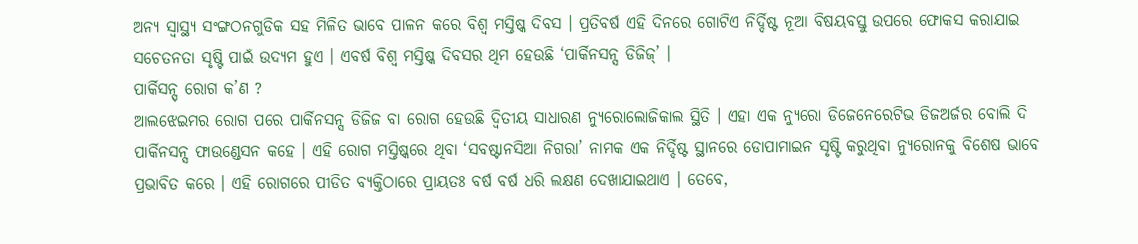ଅନ୍ୟ ସ୍ବାସ୍ଥ୍ୟ ସଂଙ୍ଗଠନଗୁଡିକ ସହ ମିଳିତ ଭାବେ ପାଳନ କରେ ବିଶ୍ବ ମସ୍ତିଷ୍କ ଦିବସ । ପ୍ରତିବର୍ଷ ଏହି ଦିନରେ ଗୋଟିଏ ନିର୍ଦ୍ଦିଷ୍ଟ ନୂଆ ବିଷୟବସ୍ତୁ ଉପରେ ଫୋକସ କରାଯାଇ ସଚେତନତା ସୃଷ୍ଟି ପାଇଁ ଉଦ୍ୟମ ହୁଏ । ଏବର୍ଷ ବିଶ୍ବ ମସ୍ତିଷ୍କ ଦିବସର ଥିମ ହେଉଛି ‘ପାର୍କିନସନ୍ସ ଡିଜିଜ୍’ ।
ପାର୍କିସନ୍ସ୍ ରୋଗ କ’ଣ ?
ଆଲଝେଇମର ରୋଗ ପରେ ପାର୍କିନସନ୍ସ ଡିଜିଜ ବା ରୋଗ ହେଉଛି ଦ୍ବିତୀୟ ସାଧାରଣ ନ୍ୟୁରୋଲୋଜିକାଲ ସ୍ଥିତି । ଏହା ଏକ ନ୍ୟୁରୋ ଡିଜେନେରେଟିଭ ଡିଜଅର୍ଜର ବୋଲି ଦି ପାର୍କିନସନ୍ସ ଫାଉଣ୍ଡେସନ କହେ । ଏହି ରୋଗ ମସ୍ତିଷ୍କରେ ଥିବା ‘ସବଷ୍ଟାନସିଆ ନିଗରା’ ନାମକ ଏକ ନିର୍ଦ୍ଦିଷ୍ଟ ସ୍ଥାନରେ ଡୋପାମାଇନ ସୃଷ୍ଟି କରୁଥିବା ନ୍ୟୁରୋନକୁ ବିଶେଷ ଭାବେ ପ୍ରଭାବିତ କରେ । ଏହି ରୋଗରେ ପୀଡିତ ବ୍ୟକ୍ତିଠାରେ ପ୍ରାୟତଃ ବର୍ଷ ବର୍ଷ ଧରି ଲକ୍ଷଣ ଦେଖାଯାଇଥାଏ । ତେବେ,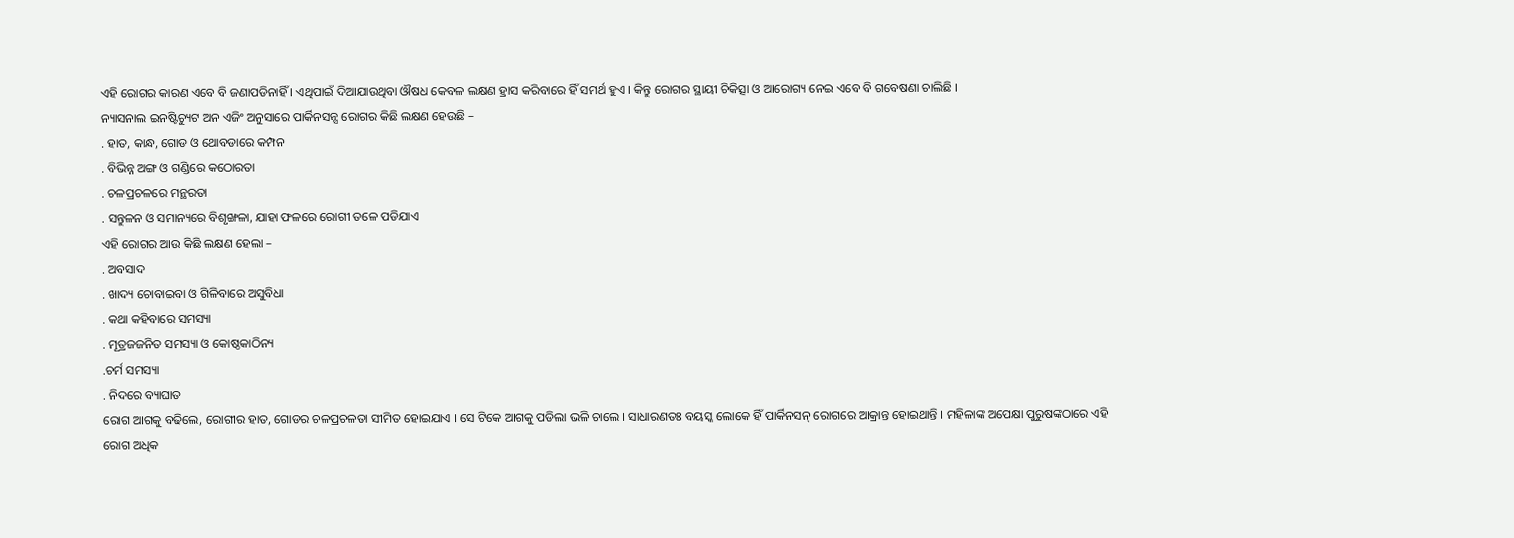ଏହି ରୋଗର କାରଣ ଏବେ ବି ଜଣାପଡିନାହିଁ । ଏଥିପାଇଁ ଦିଆଯାଉଥିବା ଔଷଧ କେବଳ ଲକ୍ଷଣ ହ୍ରାସ କରିବାରେ ହିଁ ସମର୍ଥ ହୁଏ । କିନ୍ତୁ ରୋଗର ସ୍ଥାୟୀ ଚିକିତ୍ସା ଓ ଆରୋଗ୍ୟ ନେଇ ଏବେ ବି ଗବେଷଣା ଚାଲିଛି ।
ନ୍ୟାସନାଲ ଇନଷ୍ଟିଚ୍ୟୁଟ ଅନ ଏଜିଂ ଅନୁସାରେ ପାର୍କିନସନ୍ସ ରୋଗର କିଛି ଲକ୍ଷଣ ହେଉଛି –
. ହାତ, କାନ୍ଧ, ଗୋଡ ଓ ଥୋବଡାରେ କମ୍ପନ
. ବିଭିନ୍ନ ଅଙ୍ଗ ଓ ଗଣ୍ଡିରେ କଠୋରତା
. ଚଳପ୍ରଚଳରେ ମନ୍ଥରତା
. ସନ୍ତୁଳନ ଓ ସମାନ୍ୟରେ ବିଶୃଙ୍ଖଳା, ଯାହା ଫଳରେ ରୋଗୀ ତଳେ ପଡିଯାଏ
ଏହି ରୋଗର ଆଉ କିଛି ଲକ୍ଷଣ ହେଲା –
. ଅବସାଦ
. ଖାଦ୍ୟ ଚୋବାଇବା ଓ ଗିଳିବାରେ ଅସୁବିଧା
. କଥା କହିବାରେ ସମସ୍ୟା
. ମୂତ୍ରଜଜନିତ ସମସ୍ୟା ଓ କୋଷ୍ଠକାଠିନ୍ୟ
.ଚର୍ମ ସମସ୍ୟା
. ନିଦରେ ବ୍ୟାଘାତ
ରୋଗ ଆଗକୁ ବଢିଲେ, ରୋଗୀର ହାତ, ଗୋଡର ଚଳପ୍ରଚଳତା ସୀମିତ ହୋଇଯାଏ । ସେ ଟିକେ ଆଗକୁ ପଡିଲା ଭଳି ଚାଲେ । ସାଧାରଣତଃ ବୟସ୍କ ଲୋକେ ହିଁ ପାର୍କିନସନ୍ ରୋଗରେ ଆକ୍ରାନ୍ତ ହୋଇଥାନ୍ତି । ମହିଳାଙ୍କ ଅପେକ୍ଷା ପୁରୁଷଙ୍କଠାରେ ଏହି ରୋଗ ଅଧିକ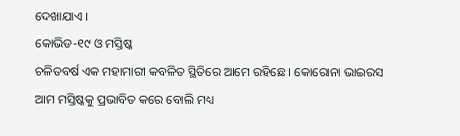ଦେଖାଯାଏ ।
କୋଭିଡ-୧୯ ଓ ମସ୍ତିଷ୍କ
ଚଳିତବର୍ଷ ଏକ ମହାମାରୀ କବଳିତ ସ୍ଥିତିରେ ଆମେ ରହିଛେ । କୋରୋନା ଭାଇରସ ଆମ ମସ୍ତିଷ୍କକୁ ପ୍ରଭାବିତ କରେ ବୋଲି ମଧ୍ୟ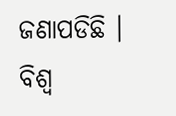ଜଣାପଡିଛି । ବିଶ୍ବ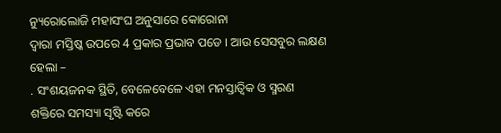ନ୍ୟୁରୋଲୋଜି ମହାସଂଘ ଅନୁସାରେ କୋରୋନା
ଦ୍ବାରା ମସ୍ତିଷ୍କ ଉପରେ 4 ପ୍ରକାର ପ୍ରଭାବ ପଡେ । ଆଉ ସେସବୁର ଲକ୍ଷଣ ହେଲା –
. ସଂଶୟଜନକ ସ୍ଥିତି, ବେଳେବେଳେ ଏହା ମନସ୍ତାତ୍ବିକ ଓ ସ୍ମରଣ ଶକ୍ତିରେ ସମସ୍ୟା ସୃଷ୍ଟି କରେ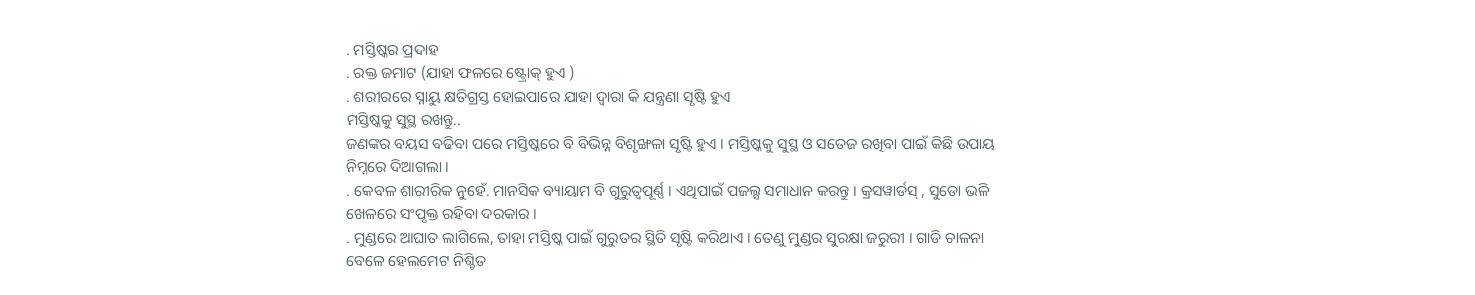. ମସ୍ତିଷ୍କର ପ୍ରଦାହ
. ରକ୍ତ ଜମାଟ (ଯାହା ଫଳରେ ଷ୍ଟ୍ରୋକ୍ ହୁଏ )
. ଶରୀରରେ ସ୍ନାୟୁ କ୍ଷତିଗ୍ରସ୍ତ ହୋଇପାରେ ଯାହା ଦ୍ବାରା କି ଯନ୍ତ୍ରଣା ସୃଷ୍ଟି ହୁଏ
ମସ୍ତିଷ୍କକୁ ସୁସ୍ଥ ରଖନ୍ତୁ..
ଜଣଙ୍କର ବୟସ ବଢିବା ପରେ ମସ୍ତିଷ୍କରେ ବି ବିଭିନ୍ନ ବିଶୃଙ୍ଖଳା ସୃଷ୍ଟି ହୁଏ । ମସ୍ତିଷ୍କକୁ ସୁସ୍ଥ ଓ ସତେଜ ରଖିବା ପାଇଁ କିଛି ଉପାୟ ନିମ୍ନରେ ଦିଆଗଲା ।
. କେବଳ ଶାରୀରିକ ନୁହେଁ. ମାନସିକ ବ୍ୟାୟାମ ବି ଗୁରୁତ୍ବପୂର୍ଣ୍ଣ । ଏଥିପାଇଁ ପଜଲ୍ସ ସମାଧାନ କରନ୍ତୁ । କ୍ରସୱାର୍ଡସ୍ , ସୁଡୋ ଭଳି ଖେଳରେ ସଂପୃକ୍ତ ରହିବା ଦରକାର ।
. ମୁଣ୍ଡରେ ଆଘାତ ଲାଗିଲେ, ତାହା ମସ୍ତିଷ୍କ ପାଇଁ ଗୁରୁତର ସ୍ଥିତି ସୃଷ୍ଟି କରିଥାଏ । ତେଣୁ ମୁଣ୍ଡର ସୁରକ୍ଷା ଜରୁରୀ । ଗାଡି ଚାଳନା ବେଳେ ହେଲମେଟ ନିଶ୍ଚିତ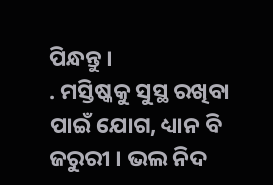ପିନ୍ଧନ୍ତୁ ।
. ମସ୍ତିଷ୍କକୁ ସୁସ୍ଥ ରଖିବା ପାଇଁ ଯୋଗ, ଧ୍ୟାନ ବି ଜରୁରୀ । ଭଲ ନିଦ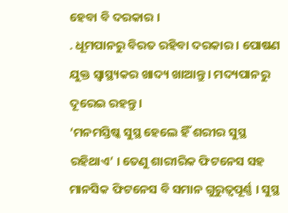ହେବା ବି ଦରକାର ।
. ଧୂମପାନରୁ ବିରତ ରହିବା ଦରକାର । ପୋଷଣ ଯୁକ୍ତ ସ୍ବାସ୍ଥ୍ୟକର ଖାଦ୍ୟ ଖାଆନ୍ତୁ । ମଦ୍ୟପାନରୁ ଦୂରେଇ ରହନ୍ତୁ ।
‘ମନମସ୍ତିଷ୍କ ସୁସ୍ଥ ହେଲେ ହିଁ ଶରୀର ସୁସ୍ଥ ରହିଥାଏ’ । ତେଣୁ ଶାରୀରିକ ଫିଟନେସ ସହ ମାନସିକ ଫିଟନେସ ବି ସମାନ ଗୁରୁତ୍ବପୂର୍ଣ୍ଣ । ସୁସ୍ଥ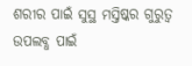ଶରୀର ପାଇଁ ସୁସ୍ଥ ମସ୍ତିଷ୍କର ଗୁରୁତ୍ବ ଉପଲବ୍ଧ ପାଇଁ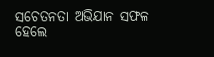ସଚେତନତା ଅଭିଯାନ ସଫଳ ହେଲେ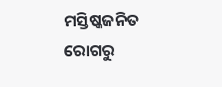ମସ୍ତିଷ୍କଜନିତ ରୋଗରୁ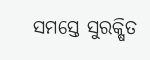ସମସ୍ତେ ସୁରକ୍ଷିତ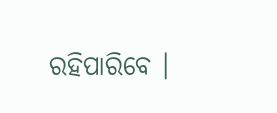ରହିପାରିବେ ।